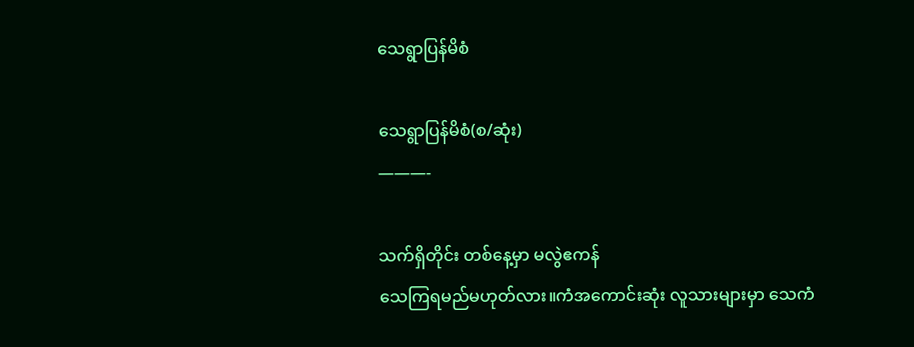သေရွာပြန်မိစံ

သေရွာပြန်မိစံ(စ/ဆုံး)
———-

သက်ရှိတိုင်း တစ်နေ့မှာ မလွဲဧကန်
သေကြရမည်မဟုတ်လား။ကံအကောင်းဆုံး လူသားများမှာ သေကံ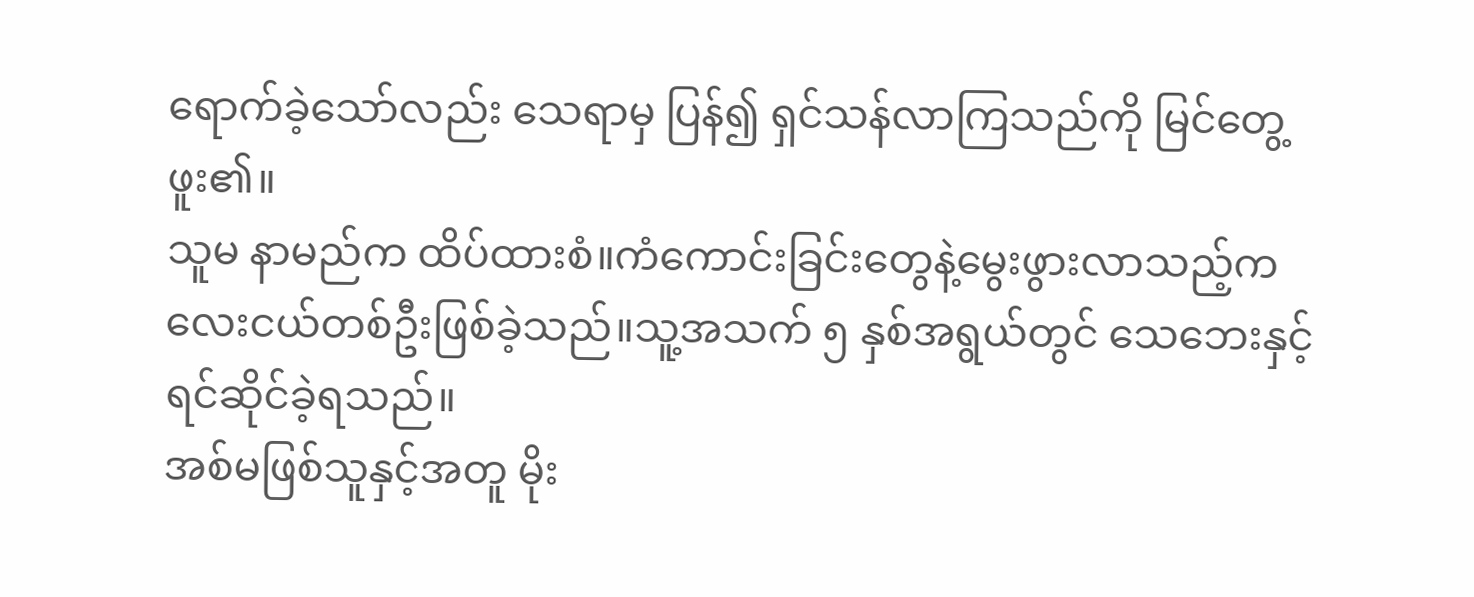ရောက်ခဲ့သော်လည်း သေရာမှ ပြန်၍ ရှင်သန်လာကြသည်ကို မြင်တွေ့ဖူး၏။
သူမ နာမည်က ထိပ်ထားစံ။ကံကောင်းခြင်းတွေနဲ့မွေးဖွားလာသည့်ကလေးငယ်တစ်ဦးဖြစ်ခဲ့သည်။သူ့အသက် ၅ နှစ်အရွယ်တွင် သေဘေးနှင့်ရင်ဆိုင်ခဲ့ရသည်။
အစ်မဖြစ်သူနှင့်အတူ မိုး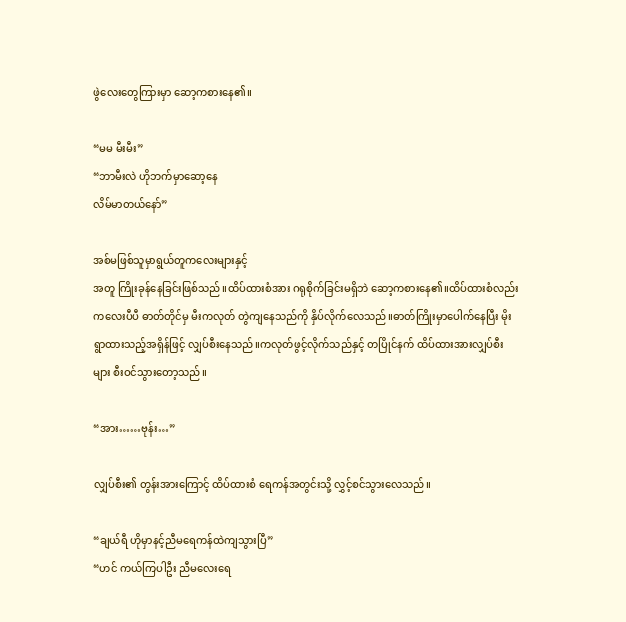ဖွဲလေးတွေကြားမှာ ဆော့ကစားနေ၏။

“မမ မီးမီး”
“ဘာမီးလဲ ဟိုဘက်မှာဆော့နေ
လိမ်မာတယ်နော်”

အစ်မဖြစ်သူမှာရွယ်တူကလေးများနှင့်
အတူ ကြိုးခုန်နေခြင်းဖြစ်သည်။ထိပ်ထားစံအား ဂရုစိုက်ခြင်းမရှိဘဲ ဆော့ကစားနေ၏။ထိပ်ထားစံလည်းကလေးပီပီ ဓာတ်တိုင်မှ မီးကလုတ် တွဲကျနေသည်ကို နှိပ်လိုက်လေသည်။ဓာတ်ကြိုးမှာပေါက်နေပြီး မိုးရွာထားသည့်အရှိန်ဖြင့် လျှပ်စီးနေသည်။ကလုတ်ဖွင့်လိုက်သည်နှင့် တပြိုင်နက် ထိပ်ထားအားလျှပ်စီးများ စီးဝင်သွားတော့သည်။

“အား……ဗုန်း…”

လျှပ်စီး၏ တွန်းအားကြောင့် ထိပ်ထားစံ ရေကန်အတွင်းသို့ လွှင့်စင်သွားလေသည်။

“ချယ်ရီ ဟိုမှာနင့်ညီမရေကန်ထဲကျသွားပြီ”
“ဟင် ကယ်ကြပါဦး ညီမလေးရေ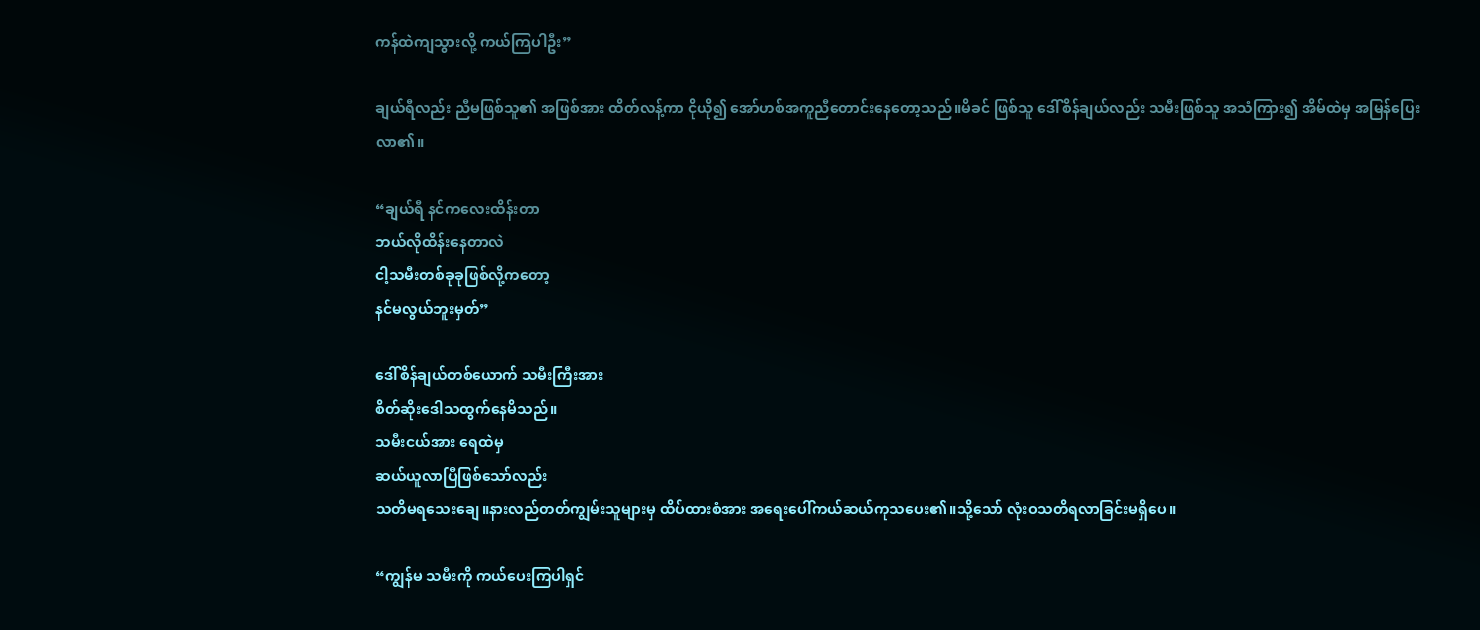ကန်ထဲကျသွားလို့ ကယ်ကြပါဦး”

ချယ်ရီလည်း ညီမဖြစ်သူ၏ အဖြစ်အား ထိတ်လန့်ကာ ငိုယို၍ အော်ဟစ်အကူညီတောင်းနေတော့သည်။မိခင် ဖြစ်သူ ဒေါ်စိန်ချယ်လည်း သမီးဖြစ်သူ အသံကြား၍ အိမ်ထဲမှ အမြန်ပြေးလာ၏။

“ချယ်ရီ နင်ကလေးထိန်းတာ
ဘယ်လိုထိန်းနေတာလဲ
ငါ့သမီးတစ်ခုခုဖြစ်လို့ကတော့
နင်မလွယ်ဘူးမှတ်”

ဒေါ်စိန်ချယ်တစ်ယောက် သမီးကြီးအား
စိတ်ဆိုးဒေါသထွက်နေမိသည်။
သမီးငယ်အား ရေထဲမှ
ဆယ်ယူလာပြီဖြစ်သော်လည်း
သတိမရသေးချေ။နားလည်တတ်ကျွမ်းသူများမှ ထိပ်ထားစံအား အရေးပေါ်ကယ်ဆယ်ကုသပေး၏။သို့သော် လုံးဝသတိရလာခြင်းမရှိပေ။

“ကျွန်မ သမီးကို ကယ်ပေးကြပါရှင်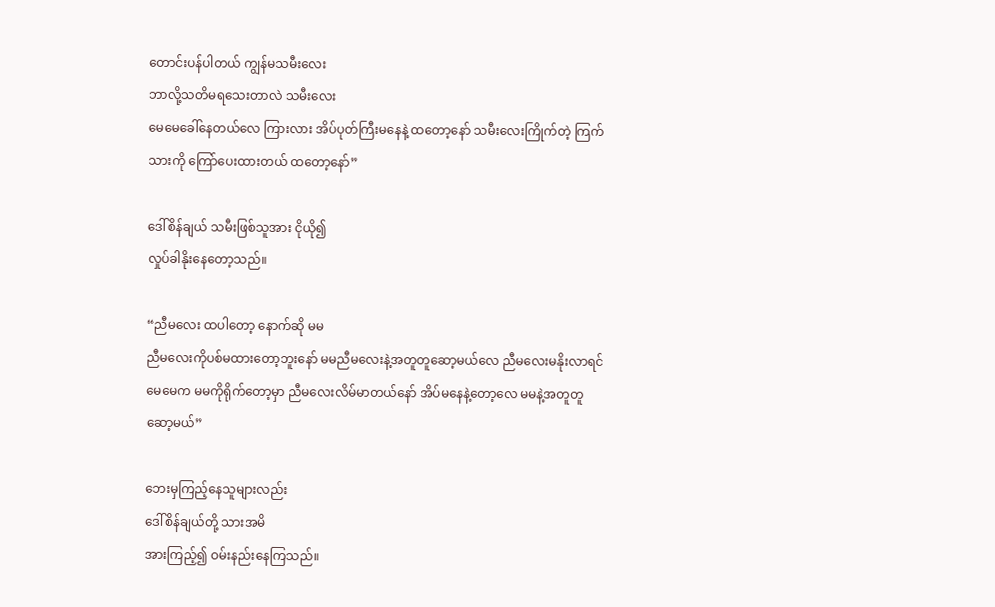တောင်းပန်ပါတယ် ကျွန်မသမီးလေး
ဘာလို့သတိမရသေးတာလဲ သမီးလေး
မေမေခေါ်နေတယ်လေ ကြားလား အိပ်ပုတ်ကြီးမနေနဲ့ ထတော့နော် သမီးလေးကြိုက်တဲ့ ကြက်သားကို ကြော်ပေးထားတယ် ထတော့နော်”

ဒေါ်စိန်ချယ် သမီးဖြစ်သူအား ငိုယို၍
လှုပ်ခါနိုးနေတော့သည်။

“ညီမလေး ထပါတော့ နောက်ဆို မမ
ညီမလေးကိုပစ်မထားတော့ဘူးနော် မမညီမလေးနဲ့အတူတူဆော့မယ်လေ ညီမလေးမနိုးလာရင် မေမေက မမကိုရိုက်တော့မှာ ညီမလေးလိမ်မာတယ်နော် အိပ်မနေနဲ့တော့လေ မမနဲ့အတူတူဆော့မယ်”

ဘေးမှကြည့်နေသူများလည်း
ဒေါ်စိန်ချယ်တို့ သားအမိ
အားကြည့်၍ ဝမ်းနည်းနေကြသည်။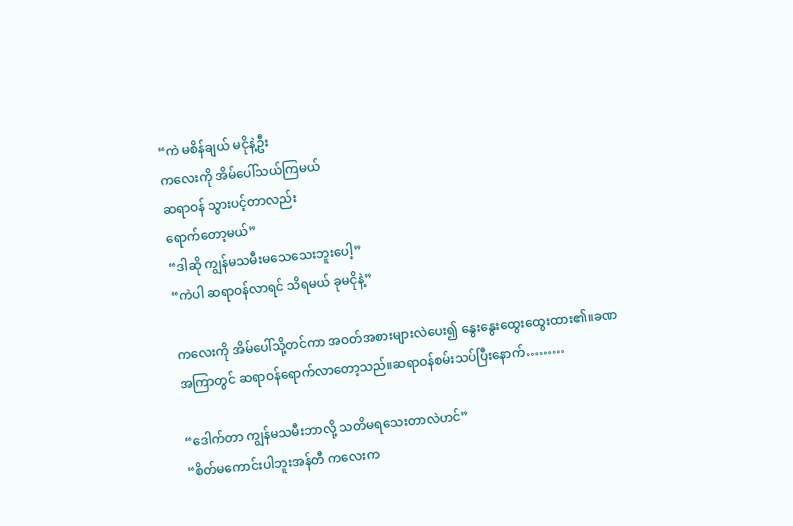“ကဲ မစိန်ချယ် မငိုနဲ့ဦး
ကလေးကို အိမ်ပေါ်သယ်ကြမယ်
ဆရာဝန် သွားပင့်တာလည်း
ရောက်တော့မယ်”
“ဒါဆို ကျွန်မသမီးမသေသေးဘူးပေါ့”
“ကဲပါ ဆရာဝန်လာရင် သိရမယ် ခုမငိုနဲ့”

ကလေးကို အိမ်ပေါ်သို့တင်ကာ အဝတ်အစားများလဲပေး၍ နွေးနွေးထွေးထွေးထား၏။ခဏအကြာတွင် ဆရာဝန်ရောက်လာတော့သည်။ဆရာဝန်စမ်းသပ်ပြီးနောက်………

“ဒေါက်တာ ကျွန်မသမီးဘာလို့ သတိမရသေးတာလဲဟင်”
“စိတ်မကောင်းပါဘူးအန်တီ ကလေးက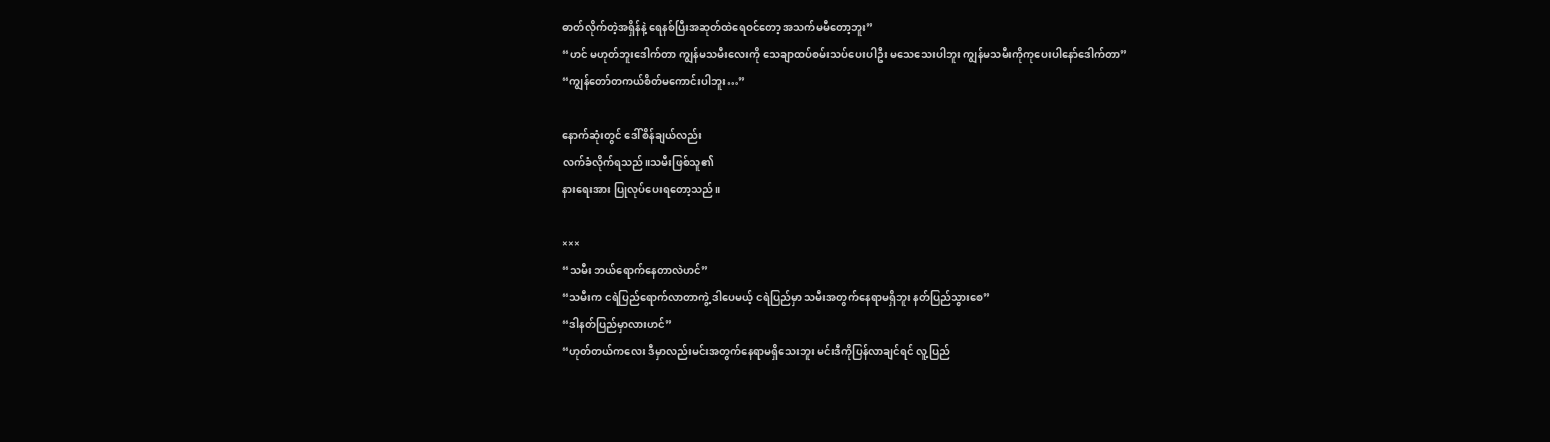ဓာတ်လိုက်တဲ့အရှိန်နဲ့ ရေနစ်ပြီးအဆုတ်ထဲရေဝင်တော့ အသက်မမီတော့ဘူး”
“ဟင် မဟုတ်ဘူးဒေါက်တာ ကျွန်မသမီးလေးကို သေချာထပ်စမ်းသပ်ပေးပါဦး မသေသေးပါဘူး ကျွန်မသမီးကိုကုပေးပါနော်ဒေါက်တာ”
“ကျွန်တော်တကယ်စိတ်မကောင်းပါဘူး…”

နောက်ဆုံးတွင် ဒေါ်စိန်ချယ်လည်း
လက်ခံလိုက်ရသည်။သမီးဖြစ်သူ၏
နားရေးအား ပြုလုပ်ပေးရတော့သည်။

×××
“သမီး ဘယ်ရောက်နေတာလဲဟင်”
“သမီးက ငရဲပြည်ရောက်လာတာကွဲ့ ဒါပေမယ့် ငရဲပြည်မှာ သမီးအတွက်နေရာမရှိဘူး နတ်ပြည်သွားစေ”
“ဒါနတ်ပြည်မှာလားဟင်”
“ဟုတ်တယ်ကလေး ဒီမှာလည်းမင်းအတွက်နေရာမရှိသေးဘူး မင်းဒီကိုပြန်လာချင်ရင် လူ့ပြည်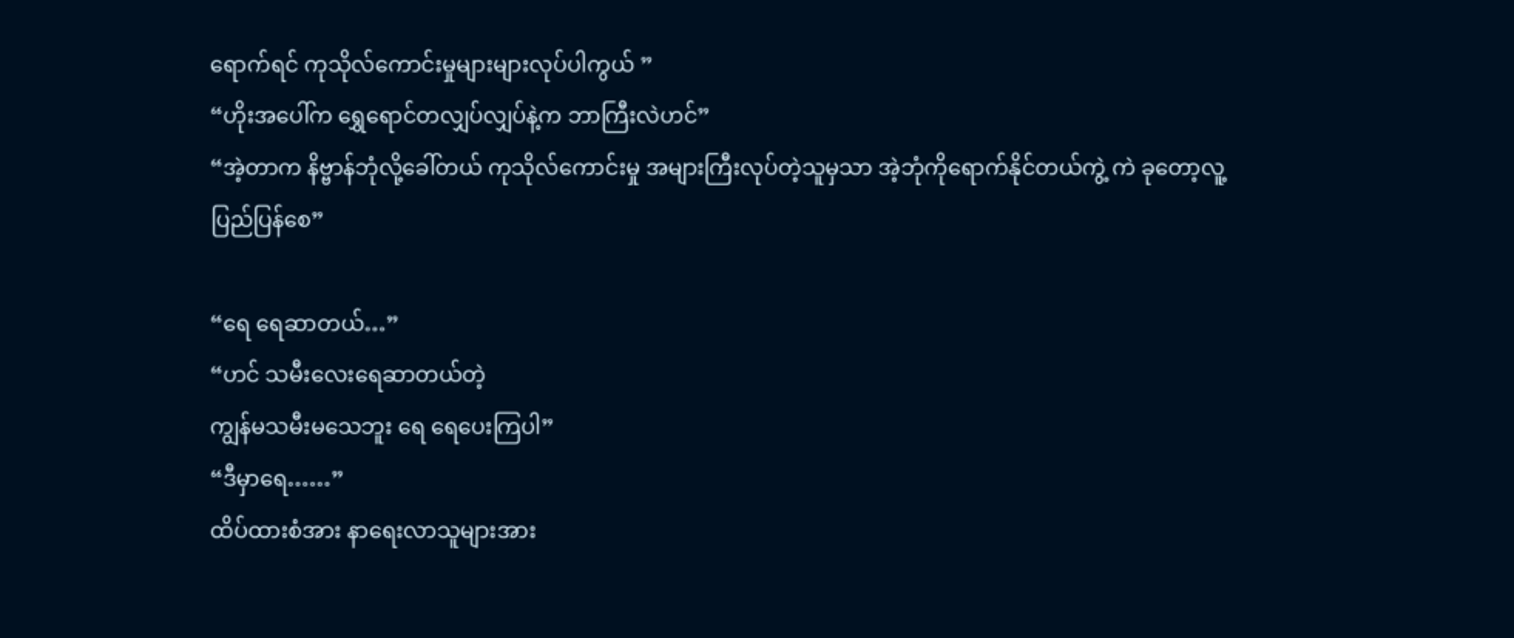ရောက်ရင် ကုသိုလ်ကောင်းမှုများများလုပ်ပါကွယ် ”
“ဟိုးအပေါ်က ရွှေရောင်တလျှပ်လျှပ်နဲ့က ဘာကြီးလဲဟင်”
“အဲ့တာက နိဗ္ဗာန်ဘုံလို့ခေါ်တယ် ကုသိုလ်ကောင်းမှု အများကြီးလုပ်တဲ့သူမှသာ အဲ့ဘုံကိုရောက်နိုင်တယ်ကွဲ့ ကဲ ခုတော့လူ့ပြည်ပြန်စေ”

“ရေ ရေဆာတယ်…”
“ဟင် သမီးလေးရေဆာတယ်တဲ့
ကျွန်မသမီးမသေဘူး ရေ ရေပေးကြပါ”
“ဒီမှာရေ……”
ထိပ်ထားစံအား နာရေးလာသူများအား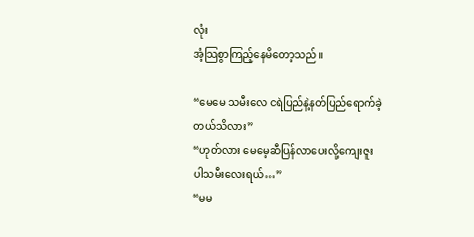လုံး
အံ့သြစွာကြည့်နေမိတော့သည်။

“မေမေ သမီးလေ ငရဲပြည်နဲ့နတ်ပြည်ရောက်ခဲ့တယ်သိလား”
“ဟုတ်လား မေမေ့ဆီပြန်လာပေးလို့ကျေးဇူးပါသမီးလေးရယ်…”
“မမ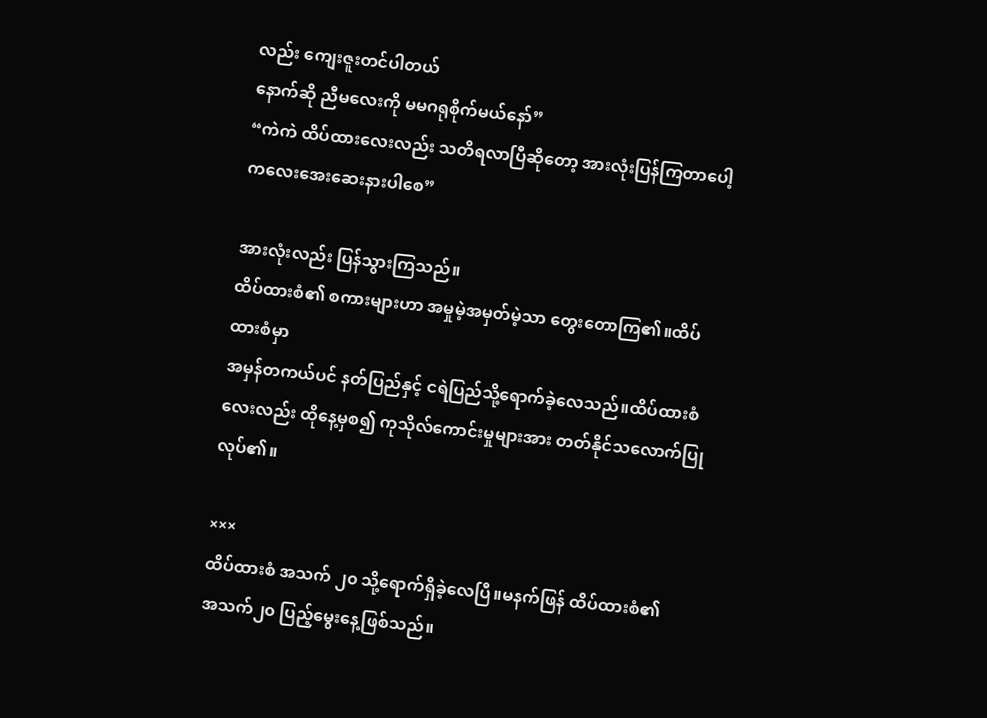လည်း ကျေးဇူးတင်ပါတယ်
နောက်ဆို ညီမလေးကို မမဂရုစိုက်မယ်နော်”
“ကဲကဲ ထိပ်ထားလေးလည်း သတိရလာပြီဆိုတော့ အားလုံးပြန်ကြတာပေါ့
ကလေးအေးဆေးနားပါစေ”

အားလုံးလည်း ပြန်သွားကြသည်။
ထိပ်ထားစံ၏ စကားများဟာ အမှုမဲ့အမှတ်မဲ့သာ တွေးတောကြ၏။ထိပ်ထားစံမှာ
အမှန်တကယ်ပင် နတ်ပြည်နှင့် ငရဲပြည်သို့ရောက်ခဲ့လေသည်။ထိပ်ထားစံလေးလည်း ထိုနေ့မှစ၍ ကုသိုလ်ကောင်းမှုများအား တတ်နိုင်သလောက်ပြုလုပ်၏။

×××
ထိပ်ထားစံ အသက် ၂၀ သို့ရောက်ရှိခဲ့လေပြီ။မနက်ဖြန် ထိပ်ထားစံ၏
အသက်၂၀ ပြည့်မွေးနေ့ဖြစ်သည်။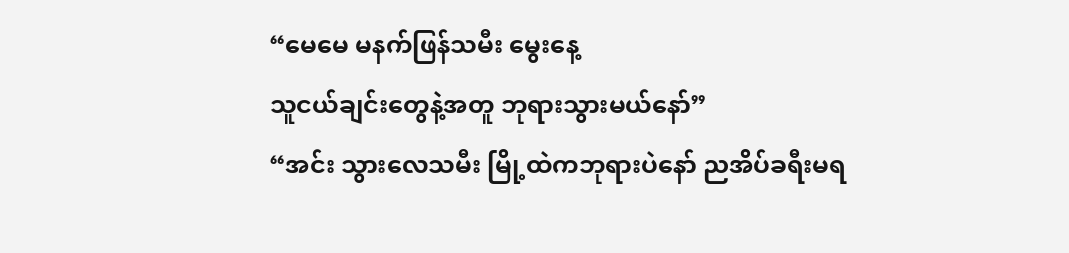“မေမေ မနက်ဖြန်သမီး မွေးနေ့
သူငယ်ချင်းတွေနဲ့အတူ ဘုရားသွားမယ်နော်”
“အင်း သွားလေသမီး မြို့ထဲကဘုရားပဲနော် ညအိပ်ခရီးမရ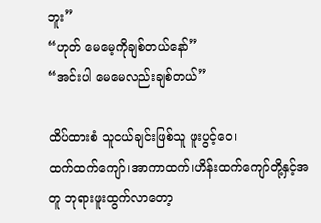ဘူး”
“ဟုတ် မေမေ့ကိုချစ်တယ်နော်”
“အင်းပါ မေမေလည်းချစ်တယ်”

ထိပ်ထားစံ သူငယ်ချင်းဖြစ်သူ ဖူးပွင့်ဝေ၊
ထက်ထက်ကျော်၊အာကာထက်၊ဟိန်းထက်ကျော်တို့နှင့်အတူ ဘုရားဖူးထွက်လာတော့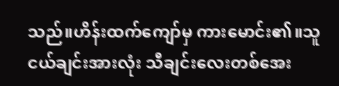သည်။ဟိန်းထက်ကျော်မှ ကားမောင်း၏။သူငယ်ချင်းအားလုံး သီချင်းလေးတစ်အေး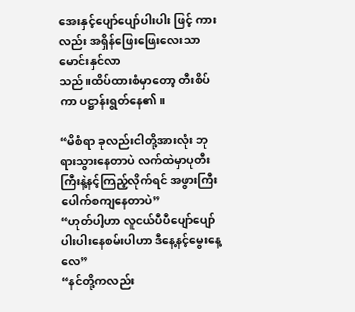အေးနှင့်ပျော်ပျော်ပါးပါး ဖြင့် ကားလည်း အရှိန်ဖြေးဖြေးလေးသာမောင်းနှင်လာ
သည်။ထိပ်ထားစံမှာတော့ တီးစိပ်ကာ ပဋ္ဌာန်းရွတ်နေ၏။

“မိစံရာ ခုလည်းငါတို့အားလုံး ဘုရားသွားနေတာပဲ လက်ထဲမှာပုတီးကြီးနဲ့နင့်ကြည့်လိုက်ရင် အဖွားကြီးပေါက်စကျနေတာပဲ”
“ဟုတ်ပါ့ဟာ လူငယ်ပီပီပျော်ပျော်ပါးပါးနေစမ်းပါဟာ ဒီနေ့နင့်မွေးနေ့လေ”
“နင်တို့ကလည်း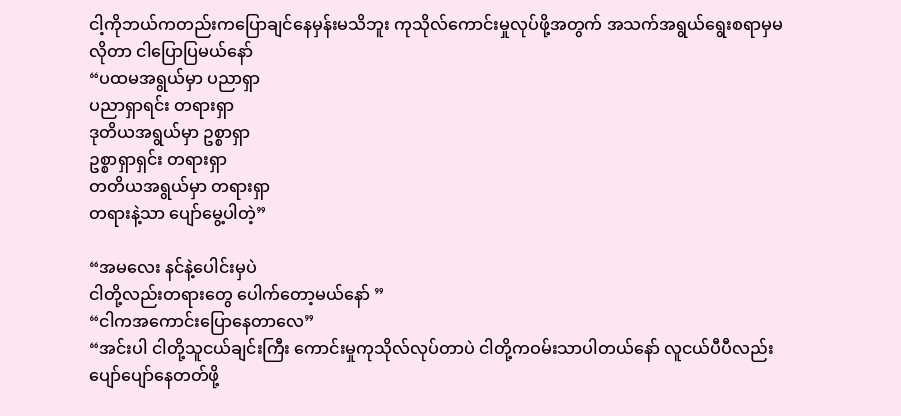ငါ့ကိုဘယ်ကတည်းကပြောချင်နေမှန်းမသိဘူး ကုသိုလ်ကောင်းမှုလုပ်ဖို့အတွက် အသက်အရွယ်ရွေးစရာမှမလိုတာ ငါပြောပြမယ်နော်
“ပထမအရွယ်မှာ ပညာရှာ
ပညာရှာရင်း တရားရှာ
ဒုတိယအရွယ်မှာ ဥစ္စာရှာ
ဥစ္စာရှာရှင်း တရားရှာ
တတိယအရွယ်မှာ တရားရှာ
တရားနဲ့သာ ပျော်မွေ့ပါတဲ့”

“အမလေး နင်နဲ့ပေါင်းမှပဲ
ငါတို့လည်းတရားတွေ ပေါက်တော့မယ်နော် ”
“ငါကအကောင်းပြောနေတာလေ”
“အင်းပါ ငါတို့သူငယ်ချင်းကြီး ကောင်းမှုကုသိုလ်လုပ်တာပဲ ငါတို့ကဝမ်းသာပါတယ်နော် လူငယ်ပီပီလည်း ပျော်ပျော်နေတတ်ဖို့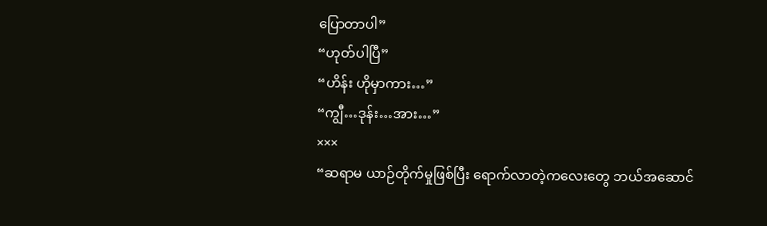ပြောတာပါ”
“ဟုတ်ပါပြီ”
“ဟိန်း ဟိုမှာကား…”
“ကျွီ…ဒုန်း…အား…”
×××
“ဆရာမ ယာဉ်တိုက်မှုဖြစ်ပြီး ရောက်လာတဲ့ကလေးတွေ ဘယ်အဆောင်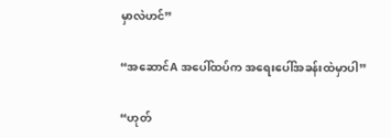မှာလဲဟင်”

“အဆောင်A အပေါ်ထပ်က အရေးပေါ်အခန်းထဲမှာပါ”

“ဟုတ်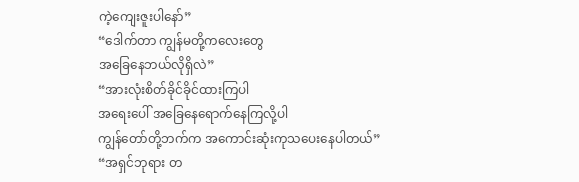ကဲ့ကျေးဇူးပါနော်”
“ဒေါက်တာ ကျွန်မတို့ကလေးတွေ
အခြေနေဘယ်လိုရှိလဲ”
“အားလုံးစိတ်ခိုင်ခိုင်ထားကြပါ
အရေးပေါ် အခြေနေရောက်နေကြလို့ပါ
ကျွန်တော်တို့ဘက်က အကောင်းဆုံးကုသပေးနေပါတယ်”
“အရှင်ဘုရား တ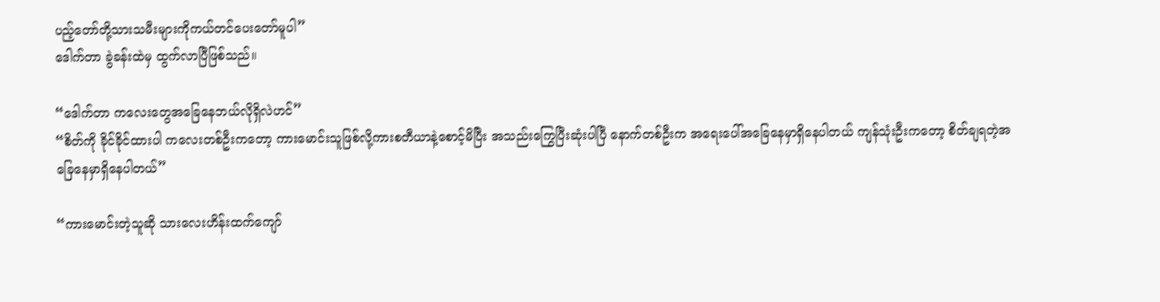ပည့်တော်တို့သားသမီးများကိုကယ်တင်ပေးတော်မူပါ”
ဒေါက်တာ ခွဲခန်းထဲမှ ထွက်လာပြီဖြစ်သည်။

“ဒေါက်တာ ကလေးတွေအခြေနေဘယ်လိုရှိလဲဟင်”
“စိတ်ကို ခိုင်ခိုင်ထားပါ ကလေးတစ်ဦးကတော့ ကားမောင်းသူဖြစ်လို့ကားစတီယာနဲ့စောင့်မိပြီး အသည်းကြွေပြီးဆုံးပါပြီ နောက်တစ်ဦးက အရေးပေါ်အခြေနေမှာရှိနေပါတယ် ကျန်သုံးဦးကတော့ စိတ်ချရတဲ့အခြေနေမှာရှိနေပါတယ်”

“ကားမောင်းတဲ့သူဆို သားလေးဟိန်းထက်ကျော်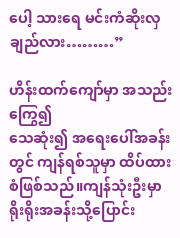ပေါ့ သားရေ မင်းကံဆိုးလှချည်လား………”

ဟိန်းထက်ကျော်မှာ အသည်းကြွေ၍
သေဆုံး၍ အရေးပေါ်အခန်းတွင် ကျန်ရစ်သူမှာ ထိပ်ထားစံဖြစ်သည်။ကျန်သုံးဦးမှာ
ရိုးရိုးအခန်းသို့ပြောင်း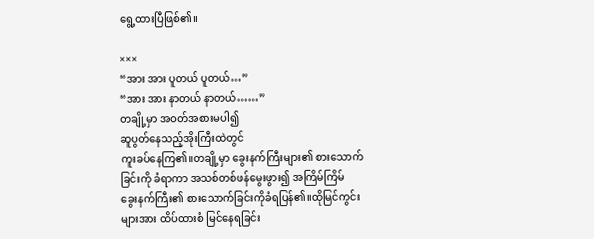ရွေ့ထားပြီဖြစ်၏။

×××
“အား အား ပူတယ် ပူတယ်…”
“အား အား နာတယ် နာတယ်……”
တချို့မှာ အဝတ်အစားမပါ၍
ဆူပွတ်နေသည့်အိုးကြီးထဲတွင်
ကူးခပ်နေကြ၏။တချို့မှာ ခွေးနက်ကြီးများ၏ စားသောက်ခြင်းကို ခံရာကာ အသစ်တစ်ဖန်မွေးဖွား၍ အကြိမ်ကြိမ်
ခွေးနက်ကြီး၏ စားသောက်ခြင်းကိုခံရပြန်၏။ထိုမြင်ကွင်းများအား ထိပ်ထားစံ မြင်နေရခြင်း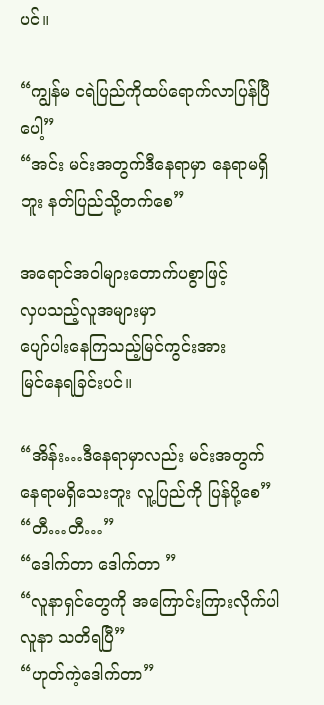ပင်။

“ကျွန်မ ငရဲပြည်ကိုထပ်ရောက်လာပြန်ပြီပေါ့”
“အင်း မင်းအတွက်ဒီနေရာမှာ နေရာမရှိဘူး နတ်ပြည်သို့တက်စေ”

အရောင်အဝါများတောက်ပစွာဖြင့်
လှပသည့်လူအများမှာ
ပျော်ပါးနေကြသည့်မြင်ကွင်းအား
မြင်နေရခြင်းပင်။

“အိန်း…ဒီနေရာမှာလည်း မင်းအတွက်နေရာမရှိသေးဘူး လူ့ပြည်ကို ပြန်ပို့စေ”
“တီ…တီ…”
“ဒေါက်တာ ဒေါက်တာ ”
“လူနာရှင်တွေကို အကြောင်းကြားလိုက်ပါ
လူနာ သတိရပြီ”
“ဟုတ်ကဲ့ဒေါက်တာ”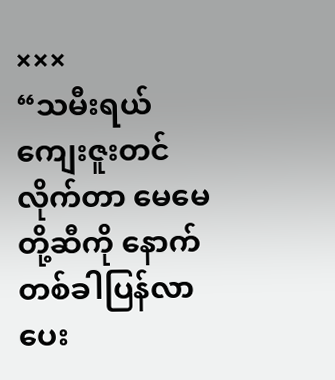×××
“သမီးရယ် ကျေးဇူးတင်လိုက်တာ မေမေတို့ဆီကို နောက်တစ်ခါပြန်လာပေး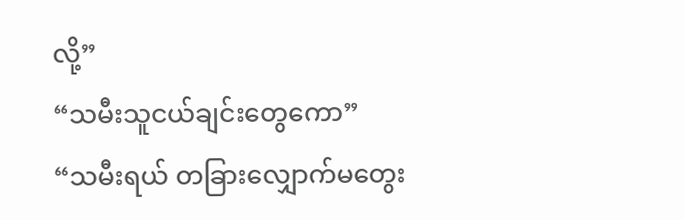လို့”
“သမီးသူငယ်ချင်းတွေကော”
“သမီးရယ် တခြားလျှောက်မတွေး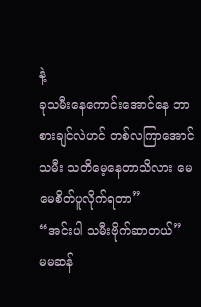နဲ့
ခုသမီးနေကောင်းအောင်နေ ဘာစားချင်လဲဟင် တစ်လကြာအောင် သမီး သတိမေ့နေတာသိလား မေမေစိတ်ပူလိုက်ရတာ”
“အင်းပါ သမီးဗိုက်ဆာတယ်”
မမဆန်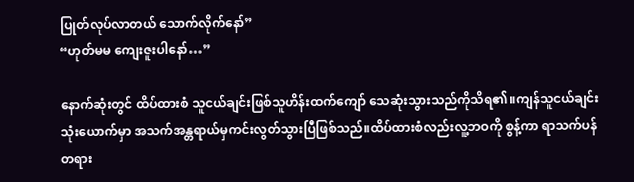ပြုတ်လုပ်လာတယ် သောက်လိုက်နော်”
“ဟုတ်မမ ကျေးဇူးပါနော်…”

နောက်ဆုံးတွင် ထိပ်ထားစံ သူငယ်ချင်းဖြစ်သူဟိန်းထက်ကျော် သေဆုံးသွားသည်ကိုသိရ၏။ကျန်သူငယ်ချင်းသုံးယောက်မှာ အသက်အန္တရာယ်မှကင်းလွတ်သွားပြီဖြစ်သည်။ထိပ်ထားစံလည်းလူ့ဘဝကို စွန့်ကာ ရာသက်ပန် တရား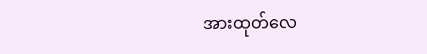အားထုတ်လေ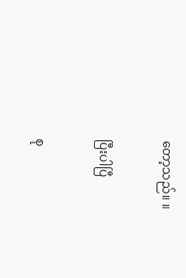တော့သည်။ ။

ပြီးပါပြီ

စု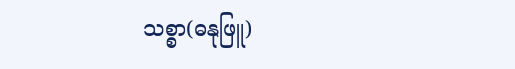သစ္စာ(ဓနုဖြူ)